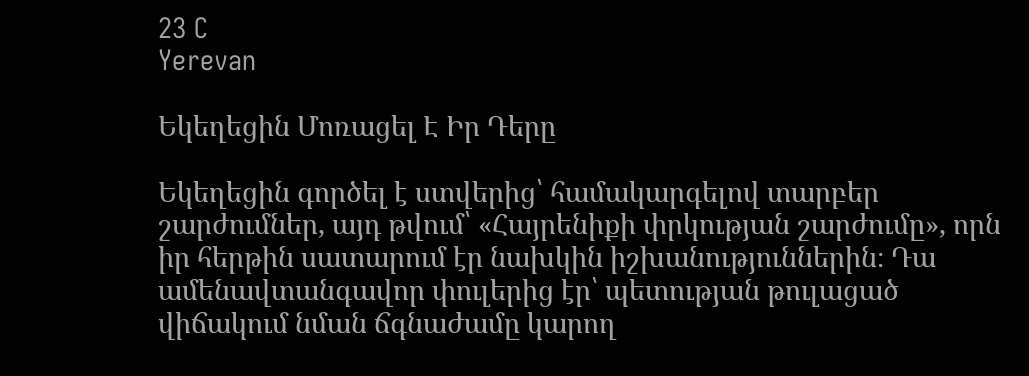23 C
Yerevan

Եկեղեցին Մոռացել Է Իր Դերը

Եկեղեցին գործել է ստվերից՝ համակարգելով տարբեր շարժումներ, այդ թվում՝ «Հայրենիքի փրկության շարժումը», որն իր հերթին սատարում էր նախկին իշխանություններին։ Դա ամենավտանգավոր փուլերից էր՝ պետության թուլացած վիճակում նման ճգնաժամը կարող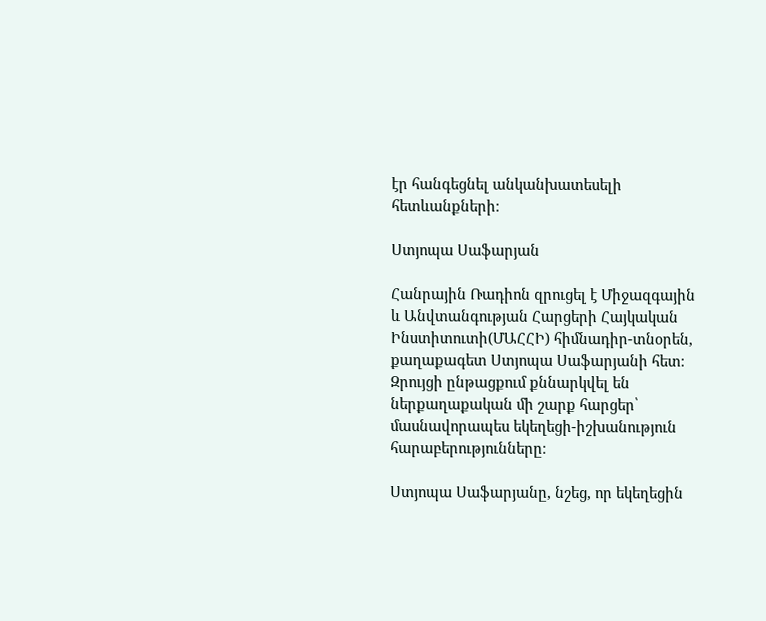էր հանգեցնել անկանխատեսելի հետևանքների։

Ստյոպա Սաֆարյան

Հանրային Ռադիոն զրուցել է Միջազգային և Անվտանգության Հարցերի Հայկական Ինստիտուտի(ՄԱՀՀԻ) հիմնադիր-տնօրեն, քաղաքագետ Ստյոպա Սաֆարյանի հետ։ Զրույցի ընթացքում քննարկվել են ներքաղաքական մի շարք հարցեր՝ մասնավորապես եկեղեցի-իշխանություն հարաբերությունները։

Ստյոպա Սաֆարյանը, նշեց, որ եկեղեցին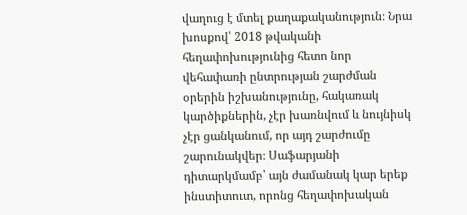վաղուց է մտել քաղաքականություն։ Նրա խոսքով՝ 2018 թվականի հեղափոխությունից հետո նոր վեհափառի ընտրության շարժման օրերին իշխանությունը, հակառակ կարծիքներին, չէր խառնվում և նույնիսկ չէր ցանկանում, որ այդ շարժումը շարունակվեր։ Սաֆարյանի դիտարկմամբ՝ այն ժամանակ կար երեք ինստիտուտ, որոնց հեղափոխական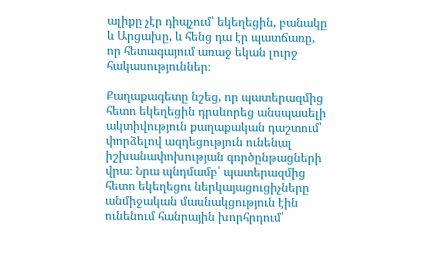ալիքը չէր դիպչում՝ եկեղեցին, բանակը և Արցախը, և հենց դա էր պատճառը, որ հետագայում առաջ եկան լուրջ հակասություններ։

Քաղաքագետը նշեց, որ պատերազմից հետո եկեղեցին դրսևորեց անսպասելի ակտիվություն քաղաքական դաշտում՝ փորձելով ազդեցություն ունենալ իշխանափոխության գործընթացների վրա։ Նրա պնդմամբ՝ պատերազմից հետո եկեղեցու ներկայացուցիչները անմիջական մասնակցություն էին ունենում հանրային խորհրդում՝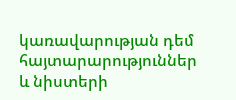կառավարության դեմ հայտարարություններ և նիստերի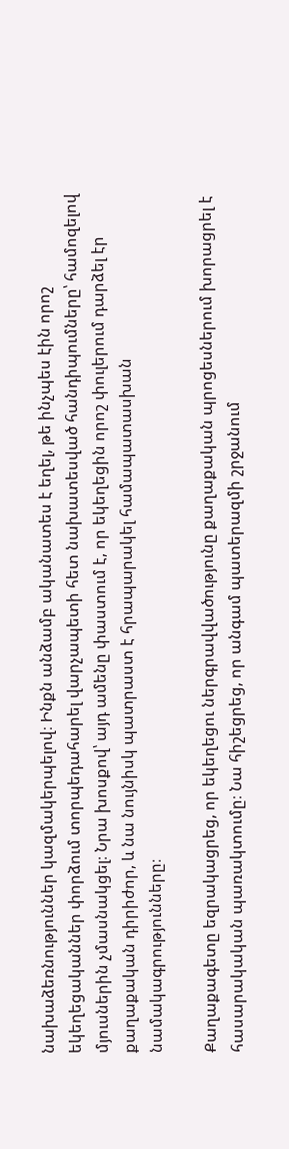նախաձեռնություններ կազմակերպելով։ Ինքն անձամբ ականատես է եղել, թե ինչպես էին որոշ եկեղեցականներ փորձում տորպեդահարել վարչապետի հետ նախատեսված հանդիպումները՝ համոզելով մյուսներին չմասնակցել։ Նրա խոսքով՝ այդ ամենը փաստում է, որ եկեղեցին որոշ փուլերում դարձել էր քաղաքական դիրիժոր, և նա նույնիսկ պատրաստ է հրապարակել համապատասխան նամակագրությունները։

Քաղաքագետը եզրակացրեց, որ եկեղեցու ներգրավվածությունը քաղաքական պրոցեսներում խորացրել է հասարակական պառակտումը։ Նա հիշեցրեց, որ անգամ պատերազմի շրջանում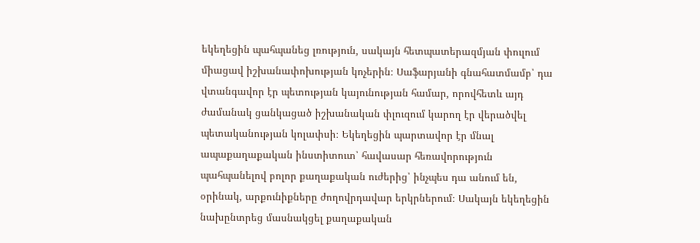եկեղեցին պահպանեց լռություն, սակայն հետպատերազմյան փուլում միացավ իշխանափոխության կոչերին։ Սաֆարյանի գնահատմամբ՝ դա վտանգավոր էր պետության կայունության համար, որովհետև այդ ժամանակ ցանկացած իշխանական փլուզում կարող էր վերածվել պետականության կոլափսի։ Եկեղեցին պարտավոր էր մնալ ապաքաղաքական ինստիտուտ՝ հավասար հեռավորություն պահպանելով բոլոր քաղաքական ուժերից՝ ինչպես դա անում են, օրինակ, արքունիքները ժողովրդավար երկրներում։ Սակայն եկեղեցին նախընտրեց մասնակցել քաղաքական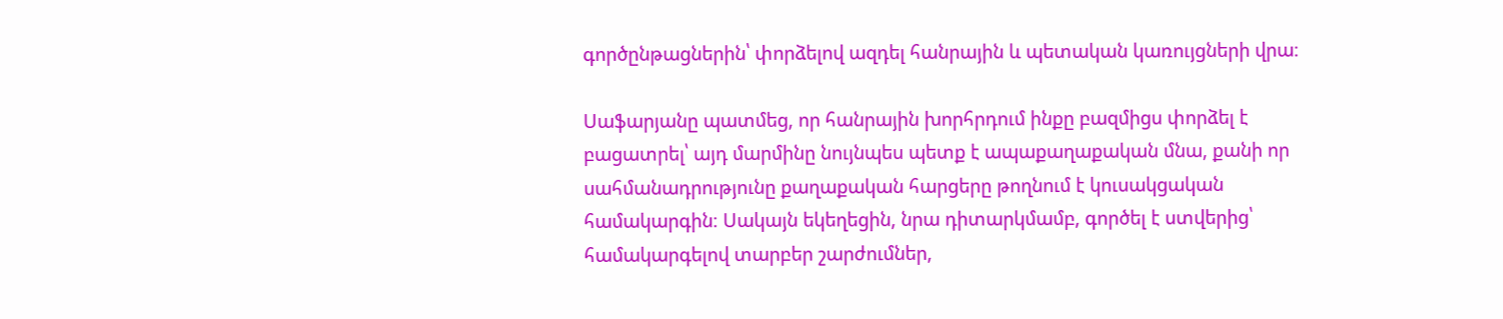գործընթացներին՝ փորձելով ազդել հանրային և պետական կառույցների վրա։

Սաֆարյանը պատմեց, որ հանրային խորհրդում ինքը բազմիցս փորձել է բացատրել՝ այդ մարմինը նույնպես պետք է ապաքաղաքական մնա, քանի որ սահմանադրությունը քաղաքական հարցերը թողնում է կուսակցական համակարգին։ Սակայն եկեղեցին, նրա դիտարկմամբ, գործել է ստվերից՝ համակարգելով տարբեր շարժումներ,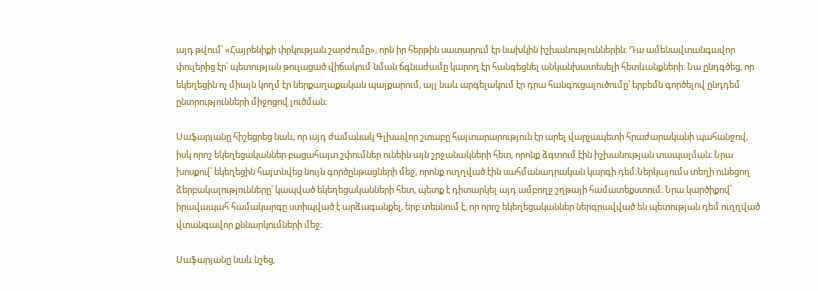այդ թվում՝ «Հայրենիքի փրկության շարժումը», որն իր հերթին սատարում էր նախկին իշխանություններին։ Դա ամենավտանգավոր փուլերից էր՝ պետության թուլացած վիճակում նման ճգնաժամը կարող էր հանգեցնել անկանխատեսելի հետևանքների։ Նա ընդգծեց, որ եկեղեցին ոչ միայն կողմ էր ներքաղաքական պայքարում, այլ նաև արգելակում էր դրա հանգուցալուծումը՝ երբեմն գործելով ընդդեմ ընտրությունների միջոցով լուծման։

Սաֆարյանը հիշեցրեց նաև, որ այդ ժամանակ Գլխավոր շտաբը հայտարարություն էր արել վարչապետի հրաժարականի պահանջով, իսկ որոշ եկեղեցականներ բացահայտ շփումներ ունեին այն շրջանակների հետ, որոնք ձգտում էին իշխանության տապալման։ Նրա խոսքով՝ եկեղեցին հայտնվեց նույն գործընթացների մեջ, որոնք ուղղված էին սահմանադրական կարգի դեմ։Ներկայումս տեղի ունեցող ձերբակալությունները՝ կապված եկեղեցականների հետ, պետք է դիտարկել այդ ամբողջ շղթայի համատեքստում։ Նրա կարծիքով՝ իրավապահ համակարգը ստիպված է արձագանքել, երբ տեսնում է, որ որոշ եկեղեցականներ ներգրավված են պետության դեմ ուղղված վտանգավոր քննարկումների մեջ։

Սաֆարյանը նաև նշեց,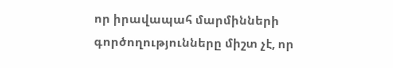որ իրավապահ մարմինների գործողությունները միշտ չէ, որ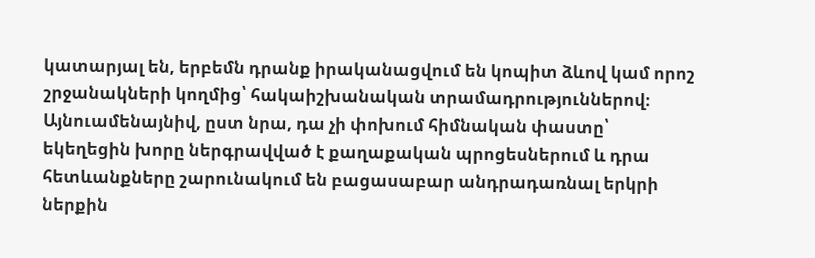կատարյալ են, երբեմն դրանք իրականացվում են կոպիտ ձևով կամ որոշ շրջանակների կողմից՝ հակաիշխանական տրամադրություններով։ Այնուամենայնիվ, ըստ նրա, դա չի փոխում հիմնական փաստը՝ եկեղեցին խորը ներգրավված է քաղաքական պրոցեսներում և դրա հետևանքները շարունակում են բացասաբար անդրադառնալ երկրի ներքին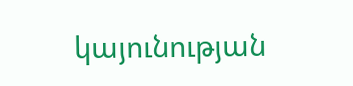կայունության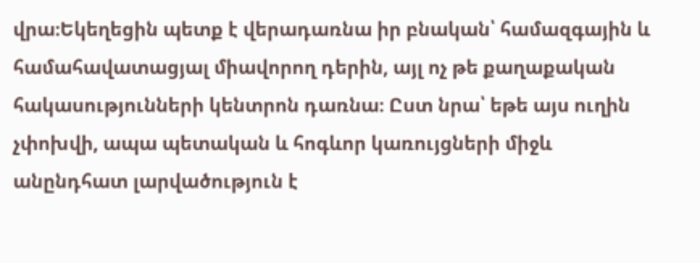վրա։Եկեղեցին պետք է վերադառնա իր բնական՝ համազգային և համահավատացյալ միավորող դերին, այլ ոչ թե քաղաքական հակասությունների կենտրոն դառնա։ Ըստ նրա՝ եթե այս ուղին չփոխվի, ապա պետական և հոգևոր կառույցների միջև անընդհատ լարվածություն է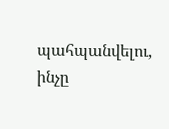պահպանվելու, ինչը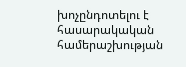խոչընդոտելու է հասարակական համերաշխության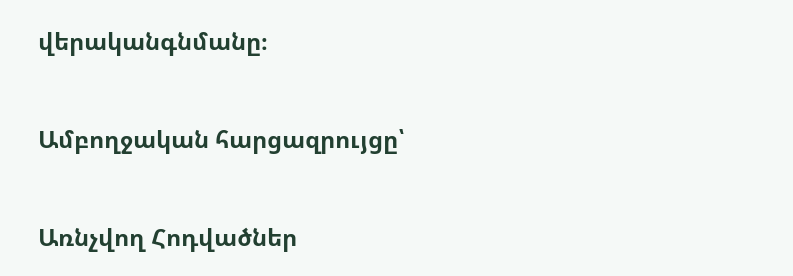վերականգնմանը։

Ամբողջական հարցազրույցը՝

Առնչվող Հոդվածներ